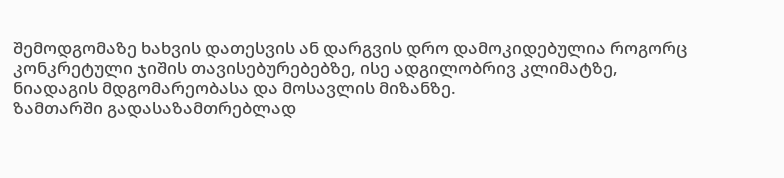შემოდგომაზე ხახვის დათესვის ან დარგვის დრო დამოკიდებულია როგორც კონკრეტული ჯიშის თავისებურებებზე, ისე ადგილობრივ კლიმატზე, ნიადაგის მდგომარეობასა და მოსავლის მიზანზე.
ზამთარში გადასაზამთრებლად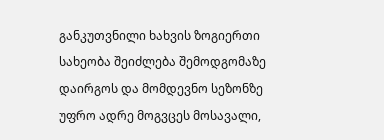განკუთვნილი ხახვის ზოგიერთი სახეობა შეიძლება შემოდგომაზე დაირგოს და მომდევნო სეზონზე უფრო ადრე მოგვცეს მოსავალი,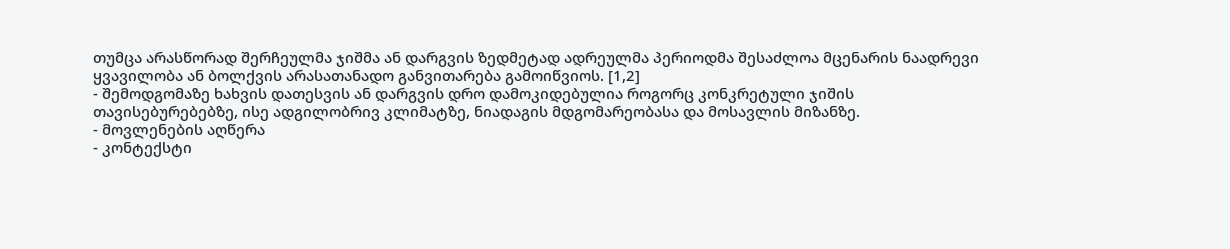თუმცა არასწორად შერჩეულმა ჯიშმა ან დარგვის ზედმეტად ადრეულმა პერიოდმა შესაძლოა მცენარის ნაადრევი ყვავილობა ან ბოლქვის არასათანადო განვითარება გამოიწვიოს. [1,2]
- შემოდგომაზე ხახვის დათესვის ან დარგვის დრო დამოკიდებულია როგორც კონკრეტული ჯიშის თავისებურებებზე, ისე ადგილობრივ კლიმატზე, ნიადაგის მდგომარეობასა და მოსავლის მიზანზე.
- მოვლენების აღწერა
- კონტექსტი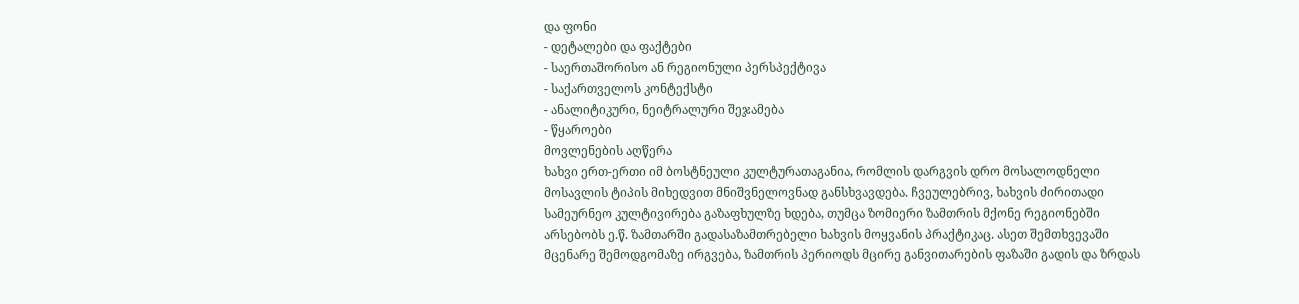და ფონი
- დეტალები და ფაქტები
- საერთაშორისო ან რეგიონული პერსპექტივა
- საქართველოს კონტექსტი
- ანალიტიკური, ნეიტრალური შეჯამება
- წყაროები
მოვლენების აღწერა
ხახვი ერთ-ერთი იმ ბოსტნეული კულტურათაგანია, რომლის დარგვის დრო მოსალოდნელი მოსავლის ტიპის მიხედვით მნიშვნელოვნად განსხვავდება. ჩვეულებრივ, ხახვის ძირითადი სამეურნეო კულტივირება გაზაფხულზე ხდება, თუმცა ზომიერი ზამთრის მქონე რეგიონებში არსებობს ე.წ. ზამთარში გადასაზამთრებელი ხახვის მოყვანის პრაქტიკაც. ასეთ შემთხვევაში მცენარე შემოდგომაზე ირგვება, ზამთრის პერიოდს მცირე განვითარების ფაზაში გადის და ზრდას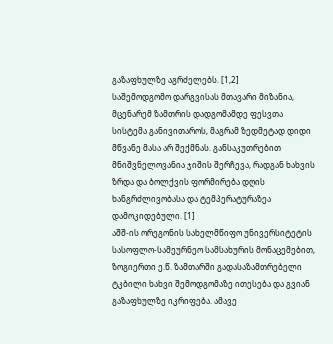გაზაფხულზე აგრძელებს. [1,2]
საშემოდგომო დარგვისას მთავარი მიზანია, მცენარემ ზამთრის დადგომამდე ფესვთა სისტემა განივითაროს, მაგრამ ზედმეტად დიდი მწვანე მასა არ შექმნას. განსაკუთრებით მნიშვნელოვანია ჯიშის შერჩევა, რადგან ხახვის ზრდა და ბოლქვის ფორმირება დღის ხანგრძლივობასა და ტემპერატურაზეა დამოკიდებული. [1]
აშშ-ის ორეგონის სახელმწიფო უნივერსიტეტის სასოფლო-სამეურნეო სამსახურის მონაცემებით, ზოგიერთი ე.წ. ზამთარში გადასაზამთრებელი ტკბილი ხახვი შემოდგომაზე ითესება და გვიან გაზაფხულზე იკრიფება. ამავე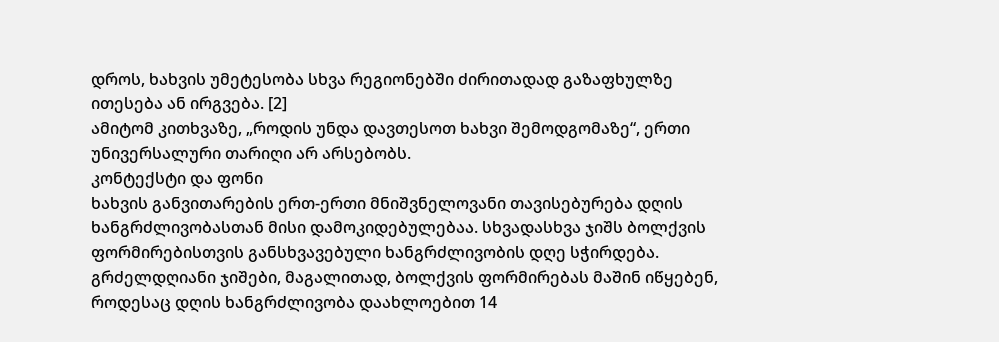დროს, ხახვის უმეტესობა სხვა რეგიონებში ძირითადად გაზაფხულზე ითესება ან ირგვება. [2]
ამიტომ კითხვაზე, „როდის უნდა დავთესოთ ხახვი შემოდგომაზე“, ერთი უნივერსალური თარიღი არ არსებობს.
კონტექსტი და ფონი
ხახვის განვითარების ერთ-ერთი მნიშვნელოვანი თავისებურება დღის ხანგრძლივობასთან მისი დამოკიდებულებაა. სხვადასხვა ჯიშს ბოლქვის ფორმირებისთვის განსხვავებული ხანგრძლივობის დღე სჭირდება. გრძელდღიანი ჯიშები, მაგალითად, ბოლქვის ფორმირებას მაშინ იწყებენ, როდესაც დღის ხანგრძლივობა დაახლოებით 14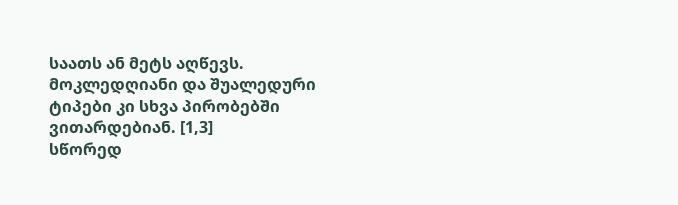საათს ან მეტს აღწევს. მოკლედღიანი და შუალედური ტიპები კი სხვა პირობებში ვითარდებიან. [1,3]
სწორედ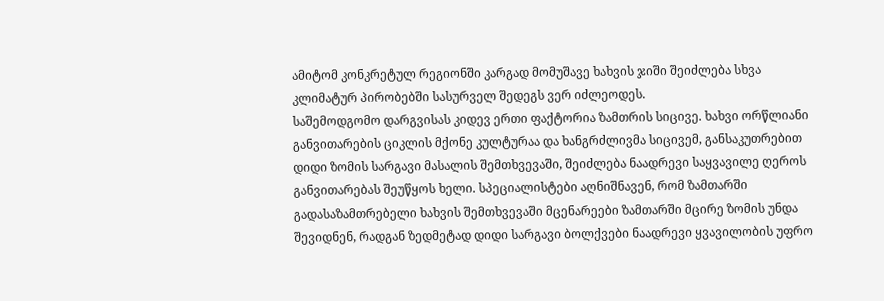ამიტომ კონკრეტულ რეგიონში კარგად მომუშავე ხახვის ჯიში შეიძლება სხვა კლიმატურ პირობებში სასურველ შედეგს ვერ იძლეოდეს.
საშემოდგომო დარგვისას კიდევ ერთი ფაქტორია ზამთრის სიცივე. ხახვი ორწლიანი განვითარების ციკლის მქონე კულტურაა და ხანგრძლივმა სიცივემ, განსაკუთრებით დიდი ზომის სარგავი მასალის შემთხვევაში, შეიძლება ნაადრევი საყვავილე ღეროს განვითარებას შეუწყოს ხელი. სპეციალისტები აღნიშნავენ, რომ ზამთარში გადასაზამთრებელი ხახვის შემთხვევაში მცენარეები ზამთარში მცირე ზომის უნდა შევიდნენ, რადგან ზედმეტად დიდი სარგავი ბოლქვები ნაადრევი ყვავილობის უფრო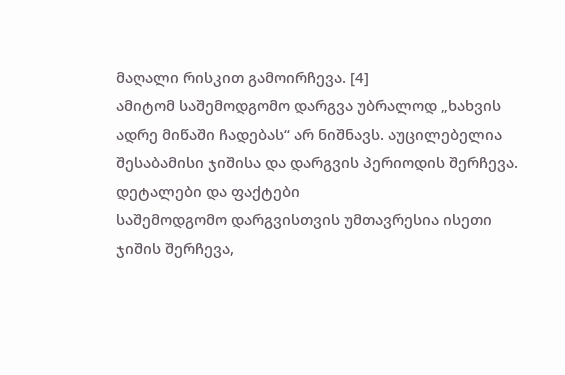მაღალი რისკით გამოირჩევა. [4]
ამიტომ საშემოდგომო დარგვა უბრალოდ „ხახვის ადრე მიწაში ჩადებას“ არ ნიშნავს. აუცილებელია შესაბამისი ჯიშისა და დარგვის პერიოდის შერჩევა.
დეტალები და ფაქტები
საშემოდგომო დარგვისთვის უმთავრესია ისეთი ჯიშის შერჩევა,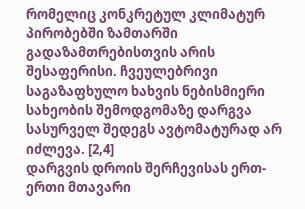რომელიც კონკრეტულ კლიმატურ პირობებში ზამთარში გადაზამთრებისთვის არის შესაფერისი. ჩვეულებრივი საგაზაფხულო ხახვის ნებისმიერი სახეობის შემოდგომაზე დარგვა სასურველ შედეგს ავტომატურად არ იძლევა. [2,4]
დარგვის დროის შერჩევისას ერთ-ერთი მთავარი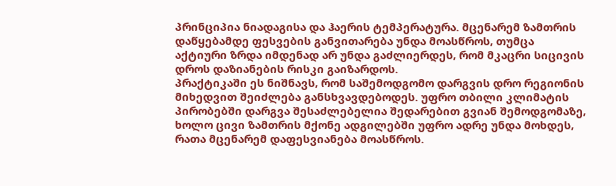პრინციპია ნიადაგისა და ჰაერის ტემპერატურა. მცენარემ ზამთრის დაწყებამდე ფესვების განვითარება უნდა მოასწროს, თუმცა აქტიური ზრდა იმდენად არ უნდა გაძლიერდეს, რომ მკაცრი სიცივის დროს დაზიანების რისკი გაიზარდოს.
პრაქტიკაში ეს ნიშნავს, რომ საშემოდგომო დარგვის დრო რეგიონის მიხედვით შეიძლება განსხვავდებოდეს. უფრო თბილი კლიმატის პირობებში დარგვა შესაძლებელია შედარებით გვიან შემოდგომაზე, ხოლო ცივი ზამთრის მქონე ადგილებში უფრო ადრე უნდა მოხდეს, რათა მცენარემ დაფესვიანება მოასწროს.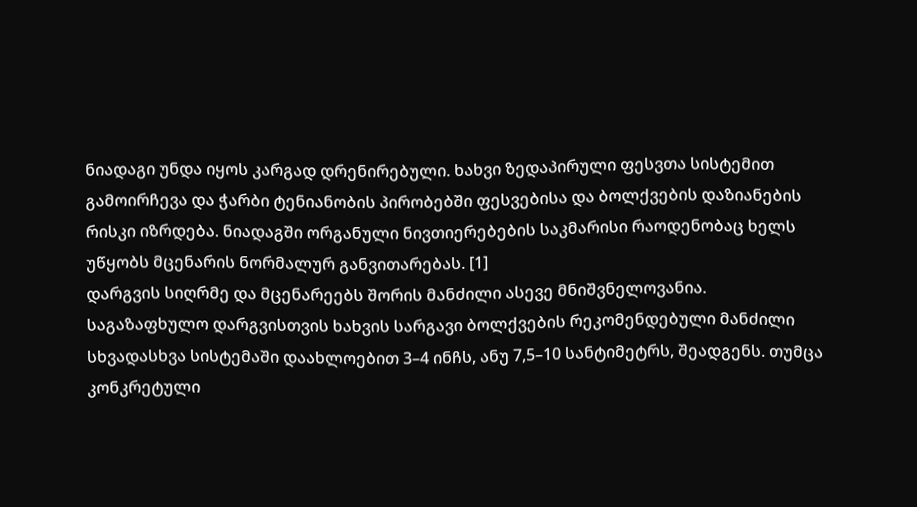ნიადაგი უნდა იყოს კარგად დრენირებული. ხახვი ზედაპირული ფესვთა სისტემით გამოირჩევა და ჭარბი ტენიანობის პირობებში ფესვებისა და ბოლქვების დაზიანების რისკი იზრდება. ნიადაგში ორგანული ნივთიერებების საკმარისი რაოდენობაც ხელს უწყობს მცენარის ნორმალურ განვითარებას. [1]
დარგვის სიღრმე და მცენარეებს შორის მანძილი ასევე მნიშვნელოვანია. საგაზაფხულო დარგვისთვის ხახვის სარგავი ბოლქვების რეკომენდებული მანძილი სხვადასხვა სისტემაში დაახლოებით 3–4 ინჩს, ანუ 7,5–10 სანტიმეტრს, შეადგენს. თუმცა კონკრეტული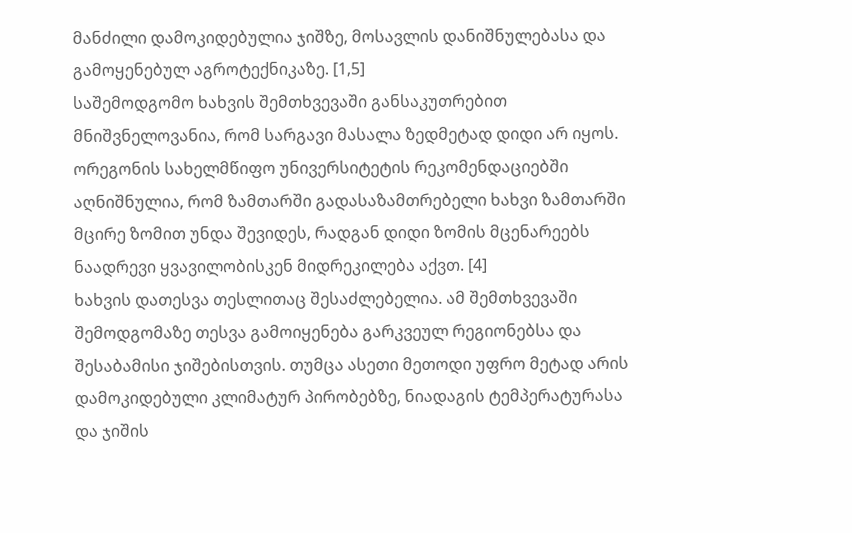მანძილი დამოკიდებულია ჯიშზე, მოსავლის დანიშნულებასა და გამოყენებულ აგროტექნიკაზე. [1,5]
საშემოდგომო ხახვის შემთხვევაში განსაკუთრებით მნიშვნელოვანია, რომ სარგავი მასალა ზედმეტად დიდი არ იყოს. ორეგონის სახელმწიფო უნივერსიტეტის რეკომენდაციებში აღნიშნულია, რომ ზამთარში გადასაზამთრებელი ხახვი ზამთარში მცირე ზომით უნდა შევიდეს, რადგან დიდი ზომის მცენარეებს ნაადრევი ყვავილობისკენ მიდრეკილება აქვთ. [4]
ხახვის დათესვა თესლითაც შესაძლებელია. ამ შემთხვევაში შემოდგომაზე თესვა გამოიყენება გარკვეულ რეგიონებსა და შესაბამისი ჯიშებისთვის. თუმცა ასეთი მეთოდი უფრო მეტად არის დამოკიდებული კლიმატურ პირობებზე, ნიადაგის ტემპერატურასა და ჯიშის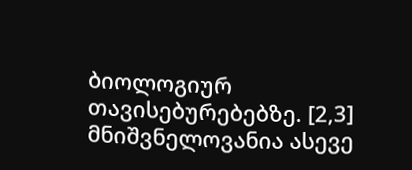ბიოლოგიურ თავისებურებებზე. [2,3]
მნიშვნელოვანია ასევე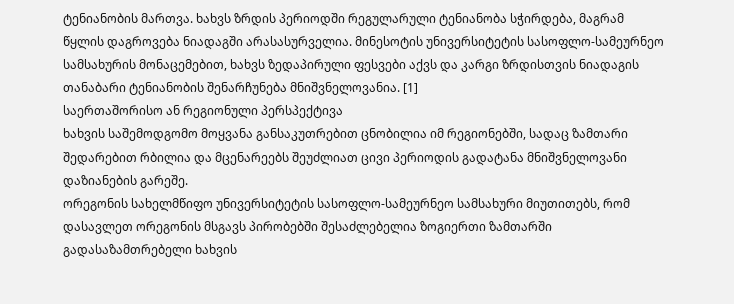ტენიანობის მართვა. ხახვს ზრდის პერიოდში რეგულარული ტენიანობა სჭირდება, მაგრამ წყლის დაგროვება ნიადაგში არასასურველია. მინესოტის უნივერსიტეტის სასოფლო-სამეურნეო სამსახურის მონაცემებით, ხახვს ზედაპირული ფესვები აქვს და კარგი ზრდისთვის ნიადაგის თანაბარი ტენიანობის შენარჩუნება მნიშვნელოვანია. [1]
საერთაშორისო ან რეგიონული პერსპექტივა
ხახვის საშემოდგომო მოყვანა განსაკუთრებით ცნობილია იმ რეგიონებში, სადაც ზამთარი შედარებით რბილია და მცენარეებს შეუძლიათ ცივი პერიოდის გადატანა მნიშვნელოვანი დაზიანების გარეშე.
ორეგონის სახელმწიფო უნივერსიტეტის სასოფლო-სამეურნეო სამსახური მიუთითებს, რომ დასავლეთ ორეგონის მსგავს პირობებში შესაძლებელია ზოგიერთი ზამთარში გადასაზამთრებელი ხახვის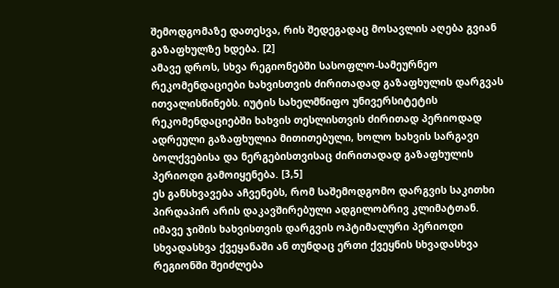შემოდგომაზე დათესვა, რის შედეგადაც მოსავლის აღება გვიან გაზაფხულზე ხდება. [2]
ამავე დროს, სხვა რეგიონებში სასოფლო-სამეურნეო რეკომენდაციები ხახვისთვის ძირითადად გაზაფხულის დარგვას ითვალისწინებს. იუტის სახელმწიფო უნივერსიტეტის რეკომენდაციებში ხახვის თესლისთვის ძირითად პერიოდად ადრეული გაზაფხულია მითითებული, ხოლო ხახვის სარგავი ბოლქვებისა და ნერგებისთვისაც ძირითადად გაზაფხულის პერიოდი გამოიყენება. [3,5]
ეს განსხვავება აჩვენებს, რომ საშემოდგომო დარგვის საკითხი პირდაპირ არის დაკავშირებული ადგილობრივ კლიმატთან. იმავე ჯიშის ხახვისთვის დარგვის ოპტიმალური პერიოდი სხვადასხვა ქვეყანაში ან თუნდაც ერთი ქვეყნის სხვადასხვა რეგიონში შეიძლება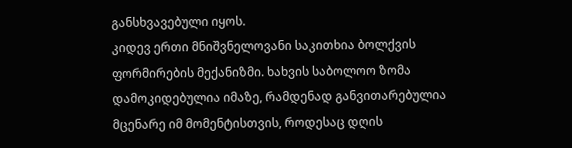განსხვავებული იყოს.
კიდევ ერთი მნიშვნელოვანი საკითხია ბოლქვის ფორმირების მექანიზმი. ხახვის საბოლოო ზომა დამოკიდებულია იმაზე, რამდენად განვითარებულია მცენარე იმ მომენტისთვის, როდესაც დღის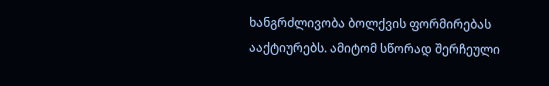ხანგრძლივობა ბოლქვის ფორმირებას ააქტიურებს. ამიტომ სწორად შერჩეული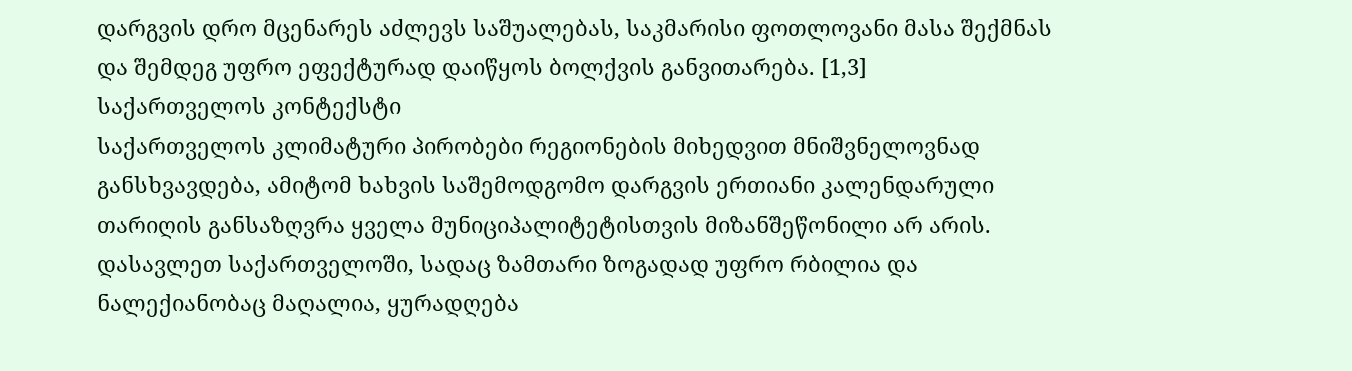დარგვის დრო მცენარეს აძლევს საშუალებას, საკმარისი ფოთლოვანი მასა შექმნას და შემდეგ უფრო ეფექტურად დაიწყოს ბოლქვის განვითარება. [1,3]
საქართველოს კონტექსტი
საქართველოს კლიმატური პირობები რეგიონების მიხედვით მნიშვნელოვნად განსხვავდება, ამიტომ ხახვის საშემოდგომო დარგვის ერთიანი კალენდარული თარიღის განსაზღვრა ყველა მუნიციპალიტეტისთვის მიზანშეწონილი არ არის.
დასავლეთ საქართველოში, სადაც ზამთარი ზოგადად უფრო რბილია და ნალექიანობაც მაღალია, ყურადღება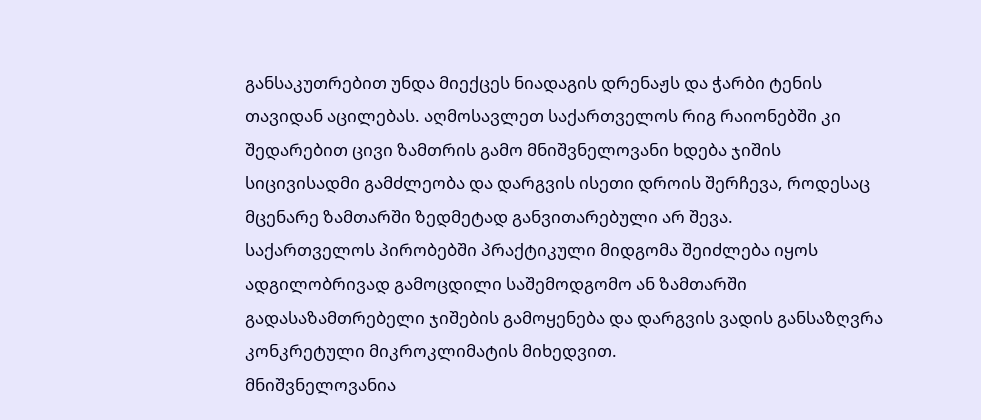განსაკუთრებით უნდა მიექცეს ნიადაგის დრენაჟს და ჭარბი ტენის თავიდან აცილებას. აღმოსავლეთ საქართველოს რიგ რაიონებში კი შედარებით ცივი ზამთრის გამო მნიშვნელოვანი ხდება ჯიშის სიცივისადმი გამძლეობა და დარგვის ისეთი დროის შერჩევა, როდესაც მცენარე ზამთარში ზედმეტად განვითარებული არ შევა.
საქართველოს პირობებში პრაქტიკული მიდგომა შეიძლება იყოს ადგილობრივად გამოცდილი საშემოდგომო ან ზამთარში გადასაზამთრებელი ჯიშების გამოყენება და დარგვის ვადის განსაზღვრა კონკრეტული მიკროკლიმატის მიხედვით.
მნიშვნელოვანია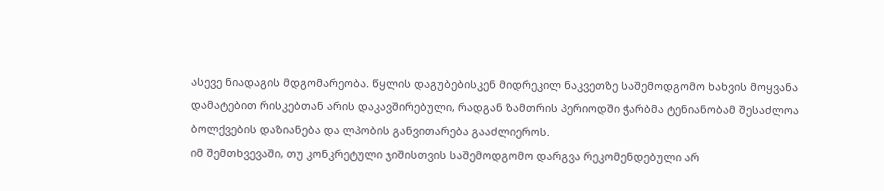ასევე ნიადაგის მდგომარეობა. წყლის დაგუბებისკენ მიდრეკილ ნაკვეთზე საშემოდგომო ხახვის მოყვანა დამატებით რისკებთან არის დაკავშირებული, რადგან ზამთრის პერიოდში ჭარბმა ტენიანობამ შესაძლოა ბოლქვების დაზიანება და ლპობის განვითარება გააძლიეროს.
იმ შემთხვევაში, თუ კონკრეტული ჯიშისთვის საშემოდგომო დარგვა რეკომენდებული არ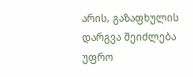არის, გაზაფხულის დარგვა შეიძლება უფრო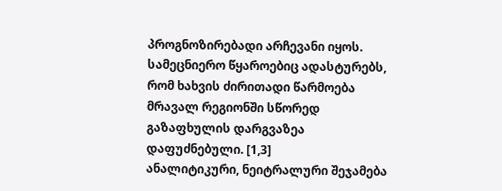პროგნოზირებადი არჩევანი იყოს. სამეცნიერო წყაროებიც ადასტურებს, რომ ხახვის ძირითადი წარმოება მრავალ რეგიონში სწორედ გაზაფხულის დარგვაზეა დაფუძნებული. [1,3]
ანალიტიკური, ნეიტრალური შეჯამება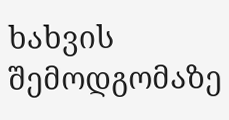ხახვის შემოდგომაზე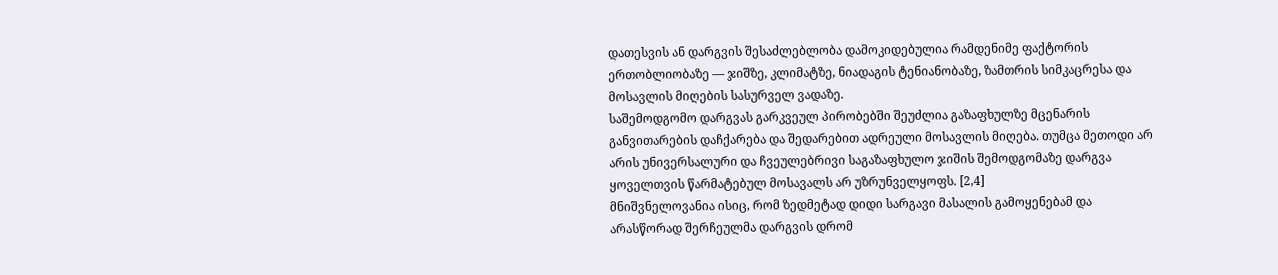დათესვის ან დარგვის შესაძლებლობა დამოკიდებულია რამდენიმე ფაქტორის ერთობლიობაზე — ჯიშზე, კლიმატზე, ნიადაგის ტენიანობაზე, ზამთრის სიმკაცრესა და მოსავლის მიღების სასურველ ვადაზე.
საშემოდგომო დარგვას გარკვეულ პირობებში შეუძლია გაზაფხულზე მცენარის განვითარების დაჩქარება და შედარებით ადრეული მოსავლის მიღება. თუმცა მეთოდი არ არის უნივერსალური და ჩვეულებრივი საგაზაფხულო ჯიშის შემოდგომაზე დარგვა ყოველთვის წარმატებულ მოსავალს არ უზრუნველყოფს. [2,4]
მნიშვნელოვანია ისიც, რომ ზედმეტად დიდი სარგავი მასალის გამოყენებამ და არასწორად შერჩეულმა დარგვის დრომ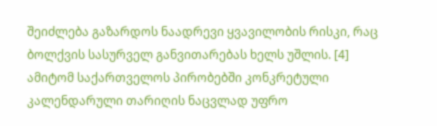შეიძლება გაზარდოს ნაადრევი ყვავილობის რისკი, რაც ბოლქვის სასურველ განვითარებას ხელს უშლის. [4]
ამიტომ საქართველოს პირობებში კონკრეტული კალენდარული თარიღის ნაცვლად უფრო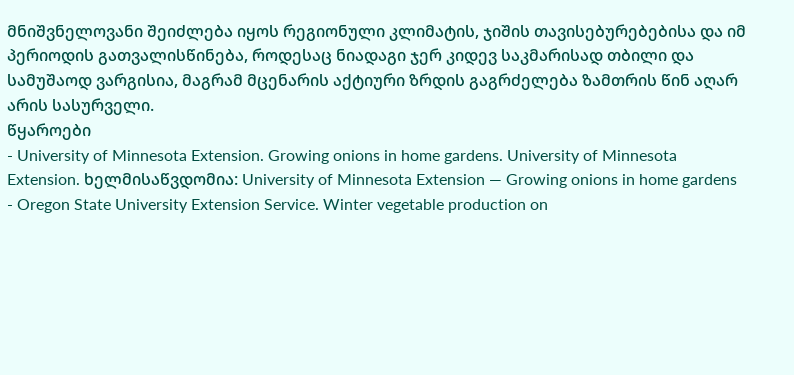მნიშვნელოვანი შეიძლება იყოს რეგიონული კლიმატის, ჯიშის თავისებურებებისა და იმ პერიოდის გათვალისწინება, როდესაც ნიადაგი ჯერ კიდევ საკმარისად თბილი და სამუშაოდ ვარგისია, მაგრამ მცენარის აქტიური ზრდის გაგრძელება ზამთრის წინ აღარ არის სასურველი.
წყაროები
- University of Minnesota Extension. Growing onions in home gardens. University of Minnesota Extension. ხელმისაწვდომია: University of Minnesota Extension — Growing onions in home gardens
- Oregon State University Extension Service. Winter vegetable production on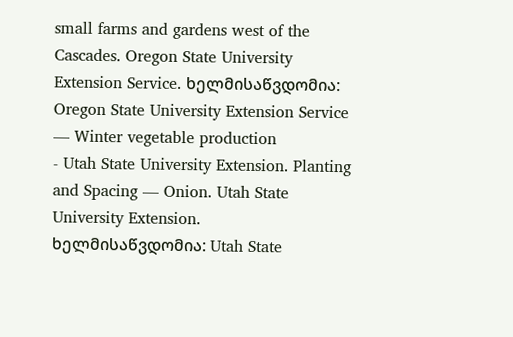small farms and gardens west of the Cascades. Oregon State University Extension Service. ხელმისაწვდომია: Oregon State University Extension Service — Winter vegetable production
- Utah State University Extension. Planting and Spacing — Onion. Utah State University Extension. ხელმისაწვდომია: Utah State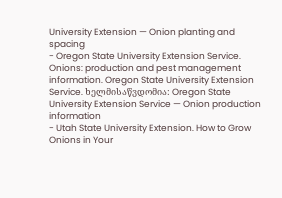University Extension — Onion planting and spacing
- Oregon State University Extension Service. Onions: production and pest management information. Oregon State University Extension Service. ხელმისაწვდომია: Oregon State University Extension Service — Onion production information
- Utah State University Extension. How to Grow Onions in Your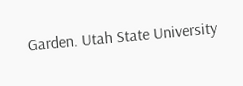Garden. Utah State University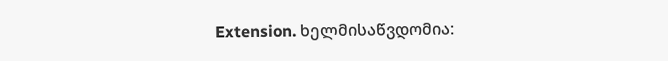Extension. ხელმისაწვდომია: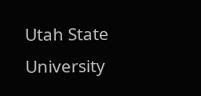Utah State University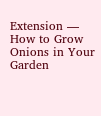Extension — How to Grow Onions in Your Garden